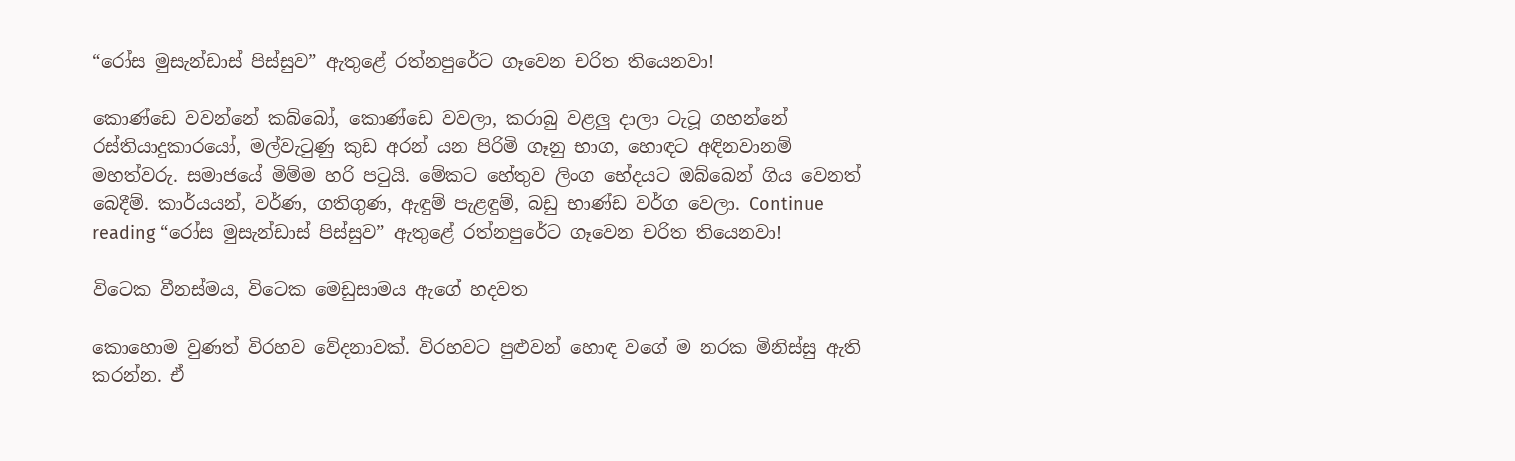“රෝස මුසැන්ඩාස් පිස්සුව” ඇතුළේ රත්නපුරේට ගෑවෙන චරිත තියෙනවා!

කොණ්ඩෙ වවන්නේ කබ්බෝ, කොණ්ඩෙ වවලා, කරාබු වළලු දාලා ටැටූ ගහන්නේ රස්තියාදුකාරයෝ, මල්වැටුණු කුඩ අරන් යන පිරිමි ගෑනු භාග, හොඳට අඳිනවානම් මහත්වරු. සමාජයේ මිම්ම හරි පටුයි. මේකට හේතුව ලිංග භේදයට ඔබ්බෙන් ගිය වෙනත් බෙදීම්. කාර්යයන්, වර්ණ, ගතිගුණ, ඇඳුම් පැළඳුම්, බඩු භාණ්ඩ වර්ග වෙලා. Continue reading “රෝස මුසැන්ඩාස් පිස්සුව” ඇතුළේ රත්නපුරේට ගෑවෙන චරිත තියෙනවා!

විටෙක වීනස්මය, විටෙක මෙඩුසාමය ඇගේ හදවත

කොහොම වුණත් විරහව වේදනාවක්. විරහවට පුළුවන් හොඳ වගේ ම නරක මිනිස්සු ඇති කරන්න. ඒ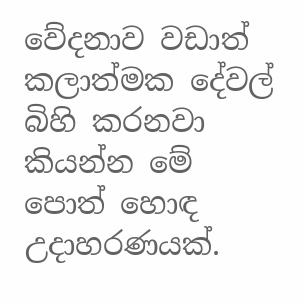වේදනාව වඩාත් කලාත්මක දේවල් බිහි කරනවා කියන්න මේ පොත් හොඳ උදාහරණයක්.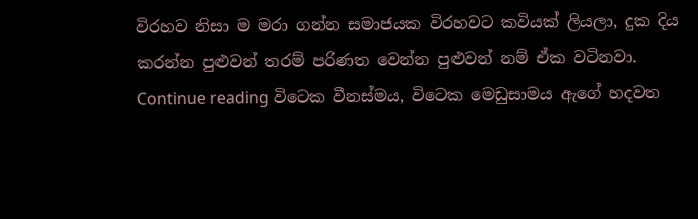විරහව නිසා ම මරා ගන්න සමාජයක විරහවට කවියක් ලියලා, දුක දිය කරන්න පුළුවන් තරම් පරිණත වෙන්න පුළුවන් නම් ඒක වටිනවා. Continue reading විටෙක වීනස්මය, විටෙක මෙඩුසාමය ඇගේ හදවත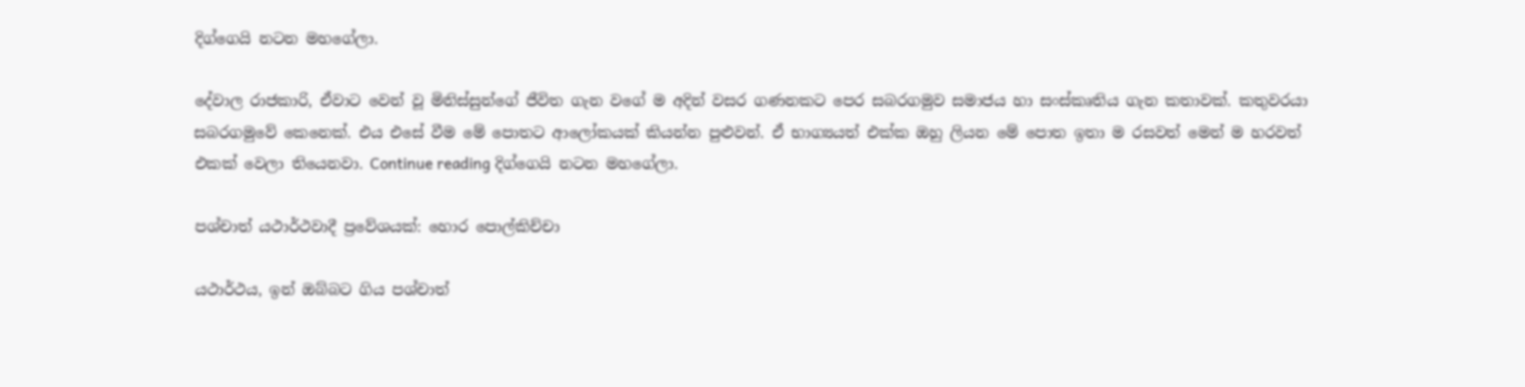දිග්ගෙයි නටන මහගේලා.

දේවාල රාජකාරි, ඒවාට වෙන් වූ මිනිස්සුන්ගේ ජීවිත ගැන වගේ ම අදින් වසර ගණනකට පෙර සබරගමුව සමාජය හා සංස්කෘතිය ගැන කතාවක්. කතුවරයා සබරගමුවේ කෙනෙක්. එය එසේ වීම මේ පොතට ආලෝකයක් කියන්න පුළුවන්. ඒ භාග්‍යයත් එක්ක ඔහු ලියන මේ පොත ඉතා ම රසවත් මෙන් ම හරවත් එකක් වෙලා තියෙනවා. Continue reading දිග්ගෙයි නටන මහගේලා.

පශ්චාත් යථාර්ථවාදී ප්‍රවේශයක්: හොර පොල්කිච්චා

යථාර්ථය, ඉන් ඔබ්බට ගිය පශ්චාත්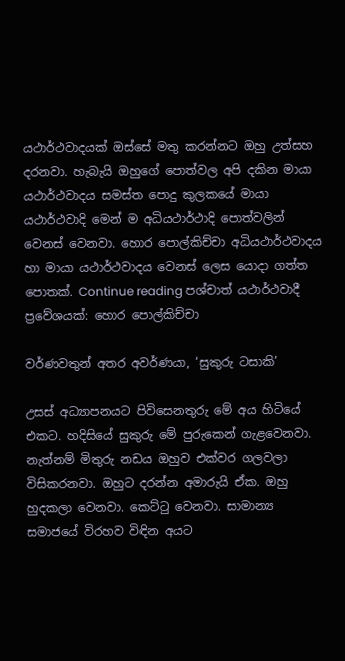යථාර්ථවාදයක් ඔස්සේ මතු කරන්නට ඔහු උත්සහ දරනවා. හැබැයි ඔහුගේ පොත්වල අපි දකින මායා යථාර්ථවාදය සමස්ත පොදු කුලකයේ මායා යථාර්ථවාදි මෙන් ම අධියථාර්ථාදි පොත්වලින් වෙනස් වෙනවා. හොර පොල්කිච්චා අධියථාර්ථවාදය හා මායා යථාර්ථවාදය වෙනස් ලෙස යොදා ගත්ත පොතක්. Continue reading පශ්චාත් යථාර්ථවාදී ප්‍රවේශයක්: හොර පොල්කිච්චා

වර්ණවතුන් අතර අවර්ණයා, ‘සුකුරු ටසාකි’

උසස් අධ්‍යාපනයට පිවිසෙනතුරු මේ අය හිටියේ එකට. හදිසියේ සුකුරු මේ පුරුකෙන් ගැළවෙනවා. නැත්නම් මිතුරු නඩය ඔහුව එක්වර ගලවලා විසිකරනවා. ඔහුට දරන්න අමාරුයි ඒක. ඔහු හුදකලා වෙනවා. කෙට්ටු වෙනවා. සාමාන්‍ය සමාජයේ විරහව විඳින අයට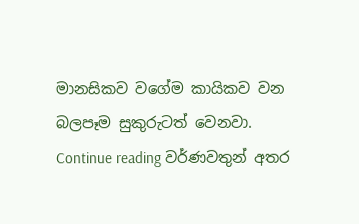මානසිකව වගේම කායිකව වන බලපෑම සුකුරුටත් වෙනවා. Continue reading වර්ණවතුන් අතර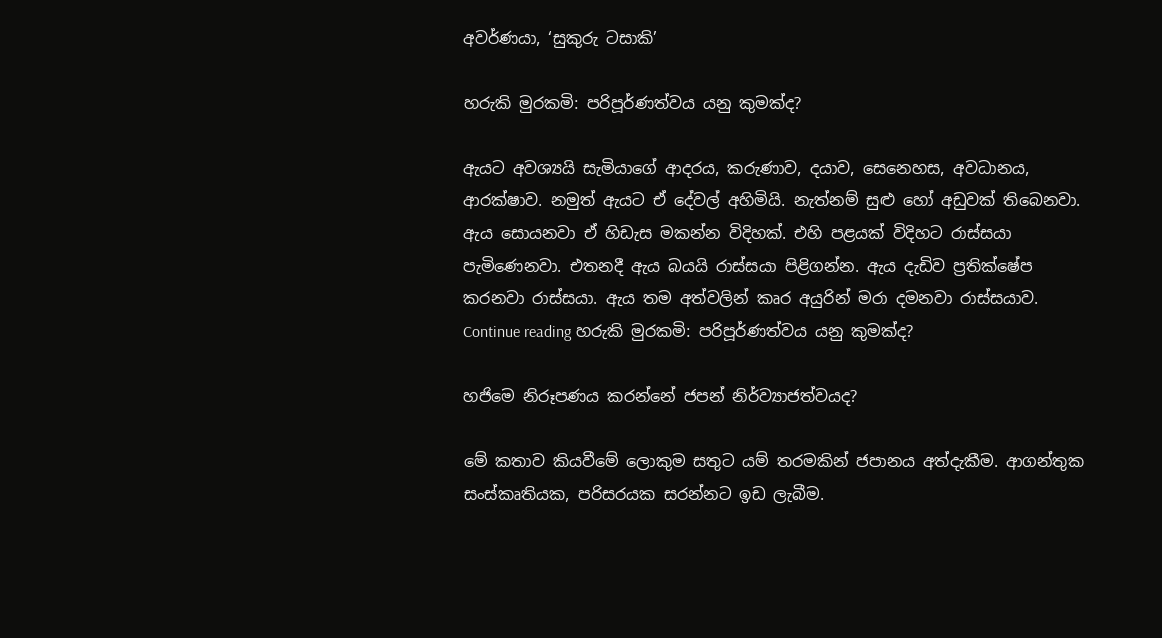අවර්ණයා, ‘සුකුරු ටසාකි’

හරුකි මුරකමි: පරිපූර්ණත්වය යනු කුමක්ද?

ඇයට අවශ්‍යයි සැමියාගේ ආදරය, කරුණාව, දයාව, සෙනෙහස, අවධානය, ආරක්ෂාව. නමුත් ඇයට ඒ දේවල් අහිමියි. නැත්නම් සුළු හෝ අඩුවක් තිබෙනවා. ඇය සොයනවා ඒ හිඩැස මකන්න විදිහක්. එහි පළයක් විදිහට රාස්සයා පැමිණෙනවා. එතනදී ඇය බයයි රාස්සයා පිළිගන්න. ඇය දැඩිව ප්‍රතික්ෂේප කරනවා රාස්සයා. ඇය තම අත්වලින් කෘර අයුරින් මරා දමනවා රාස්සයාව. Continue reading හරුකි මුරකමි: පරිපූර්ණත්වය යනු කුමක්ද?

හජිමෙ නිරූපණය කරන්නේ ජපන් නිර්ව්‍යාජත්වයද?

මේ කතාව කියවීමේ ලොකුම සතුට යම් තරමකින් ජපානය අත්දැකීම. ආගන්තුක සංස්කෘතියක, පරිසරයක සරන්නට ඉඩ ලැබීම.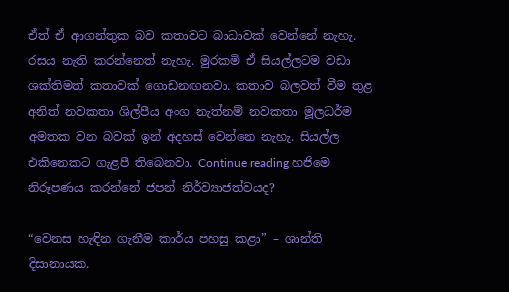ඒත් ඒ ආගන්තුක බව කතාවට බාධාවක් වෙන්නේ නැහැ. රසය නැති කරන්නෙත් නැහැ. මුරකමි ඒ සියල්ලටම වඩා ශක්තිමත් කතාවක් ගොඩනඟනවා. කතාව බලවත් වීම තුළ අනිත් නවකතා ශිල්පීය අංග නැත්නම් නවකතා මූලධර්ම අමතක වන බවක් ඉන් අදහස් වෙන්නෙ නැහැ. සියල්ල එකිනෙකට ගැළපී තිබෙනවා. Continue reading හජිමෙ නිරූපණය කරන්නේ ජපන් නිර්ව්‍යාජත්වයද?

“වෙනස හැඳින ගැනීම කාර්ය පහසු කළා” – ශාන්ති දිසානායක.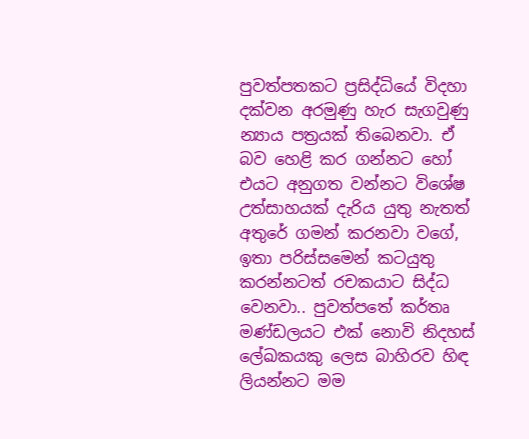පුවත්පතකට ප්‍රසිද්ධියේ විදහා දක්වන අරමුණු හැර සැගවුණු න්‍යාය පත්‍රයක් තිබෙනවා. ඒ බව හෙළි කර ගන්නට හෝ එයට අනුගත වන්නට විශේෂ උත්සාහයක් දැරිය යුතු නැතත් අතුරේ ගමන් කරනවා වගේ, ඉතා පරිස්සමෙන් කටයුතු කරන්නටත් රචකයාට සිද්ධ වෙනවා.. පුවත්පතේ කර්තෘ මණ්ඩලයට එක් නොවි නිදහස් ලේඛකයකු ලෙස බාහිරව හිඳ ලියන්නට මම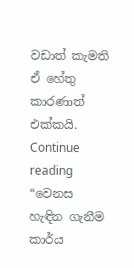වඩාත් කැමති ඒ හේතු කාරණාත් එක්කයි. Continue reading “වෙනස හැඳින ගැනීම කාර්ය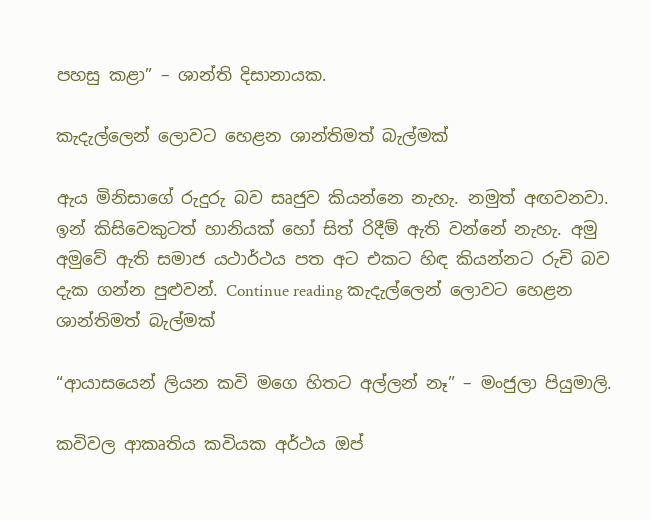පහසු කළා” – ශාන්ති දිසානායක.

කැදැල්ලෙන් ලොවට හෙළන ශාන්තිමත් බැල්මක්

ඇය මිනිසාගේ රුදුරු බව සෘජුව කියන්නෙ නැහැ. නමුත් අඟවනවා. ඉන් කිසිවෙකුටත් හානියක් හෝ සිත් රිදීම් ඇති වන්නේ නැහැ. අමු අමුවේ ඇති සමාජ යථාර්ථය පත අට එකට හිඳ කියන්නට රුචි බව දැක ගන්න පුළුවන්. Continue reading කැදැල්ලෙන් ලොවට හෙළන ශාන්තිමත් බැල්මක්

“ආයාසයෙන් ලියන කවි මගෙ හිතට අල්ලන් නෑ” – මංජුලා පියුමාලි.

කවිවල ආකෘතිය කවියක අර්ථය ඔප්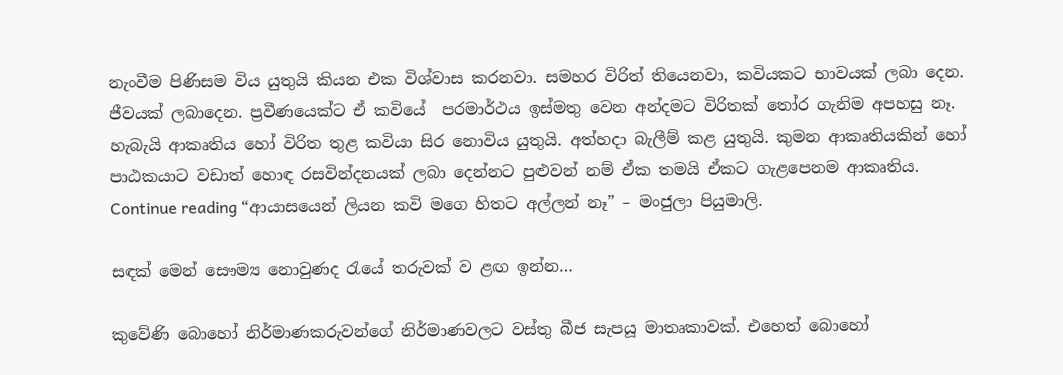නැංවීම පිණිසම විය යුතුයි කියන එක විශ්වාස කරනවා. සමහර විරිත් තියෙනවා, කවියකට භාවයක් ලබා දෙන. ජීවයක් ලබාදෙන. ප්‍රවීණයෙක්ට ඒ කවියේ  පරමාර්ථය ඉස්මතු වෙන අන්දමට විරිතක් තෝර ගැනිම අපහසු නෑ. හැබැයි ආකෘතිය හෝ විරිත තුළ කවියා සිර නොවිය යුතුයි. අත්හදා බැලීම් කළ යුතුයි. කුමන ආකෘතියකින් හෝ පාඨකයාට වඩාත් හොඳ රසවින්දනයක් ලබා දෙන්නට පුළුවන් නම් ඒක තමයි ඒකට ගැළපෙනම ආකෘතිය. Continue reading “ආයාසයෙන් ලියන කවි මගෙ හිතට අල්ලන් නෑ” – මංජුලා පියුමාලි.

සඳක් මෙන් සෞම්‍ය නොවුණද රැයේ තරුවක් ව ළඟ ඉන්න…

කුවේණි බොහෝ නිර්මාණකරුවන්ගේ නිර්මාණවලට වස්තු බීජ සැපයූ මාතෘකාවක්. එහෙත් බොහෝ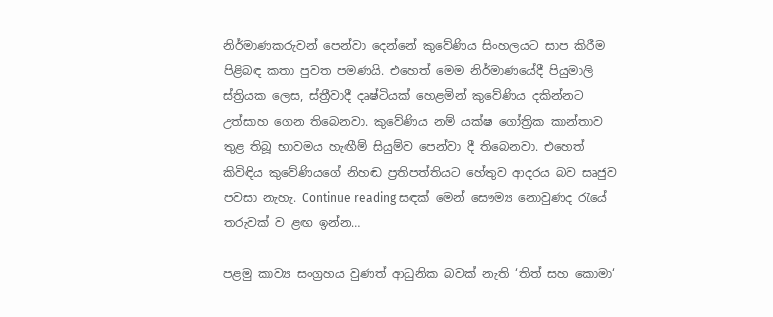නිර්මාණකරුවන් පෙන්වා දෙන්නේ කුවේණිය සිංහලයට සාප කිරීම පිළිබඳ කතා පුවත පමණයි. එහෙත් මෙම නිර්මාණයේදී පියුමාලි ස්ත්‍රියක ලෙස, ස්ත්‍රීවාදී දෘෂ්ටියක් හෙළමින් කුවේණිය දකින්නට උත්සාහ ගෙන තිබෙනවා. කුවේණිය නම් යක්ෂ ගෝත්‍රික කාන්තාව තුළ තිබූ භාවමය හැඟීම් සියුම්ව පෙන්වා දී තිබෙනවා. එහෙත් කිවිඳිය කුවේණියගේ නිහඬ ප්‍රතිපත්තියට හේතුව ආදරය බව සෘජුව පවසා නැහැ. Continue reading සඳක් මෙන් සෞම්‍ය නොවුණද රැයේ තරුවක් ව ළඟ ඉන්න…

පළමු කාව්‍ය සංග්‍රහය වුණත් ආධුනික බවක් නැති ‘තිත් සහ කොමා‘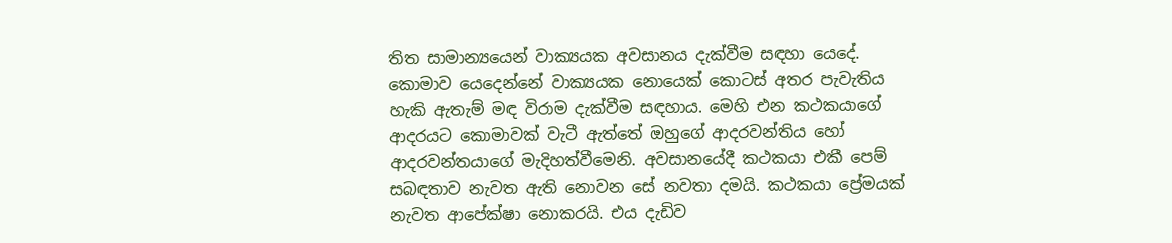තිත සාමාන්‍යයෙන් වාක්‍යයක අවසානය දැක්වීම සඳහා යෙදේ. කොමාව යෙදෙන්නේ වාක්‍යයක නොයෙක් කොටස් අතර පැවැතිය හැකි ඇතැම් මඳ විරාම දැක්වීම සඳහාය. මෙහි එන කථකයාගේ ආදරයට කොමාවක් වැටී ඇත්තේ ඔහුගේ ආදරවන්තිය හෝ ආදරවන්තයාගේ මැදිහත්වීමෙනි. අවසානයේදී කථකයා එකී පෙම් සබඳතාව නැවත ඇති නොවන සේ නවතා දමයි. කථකයා ප්‍රේමයක් නැවත ආපේක්ෂා නොකරයි. එය දැඩිව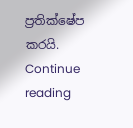ප්‍රතික්ෂේප කරයි. Continue reading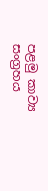පළමු කාව්‍ය සංග්‍රහය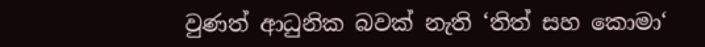වුණත් ආධුනික බවක් නැති ‘තිත් සහ කොමා‘